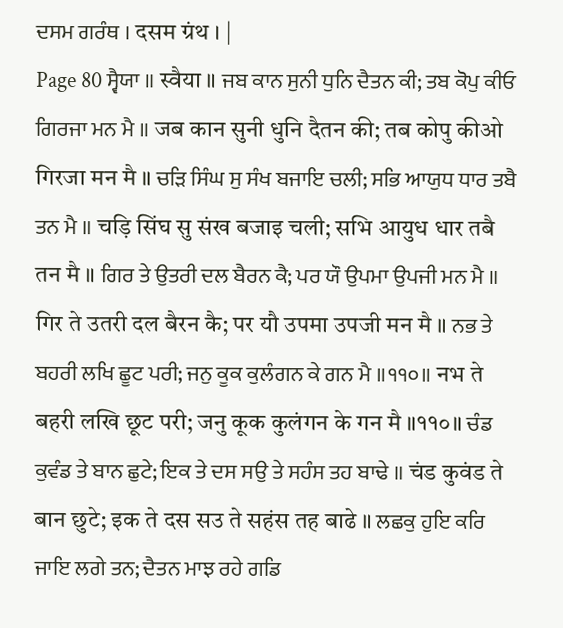ਦਸਮ ਗਰੰਥ । दसम ग्रंथ । |
Page 80 ਸ੍ਵੈਯਾ ॥ स्वैया ॥ ਜਬ ਕਾਨ ਸੁਨੀ ਧੁਨਿ ਦੈਤਨ ਕੀ; ਤਬ ਕੋਪੁ ਕੀਓ ਗਿਰਜਾ ਮਨ ਮੈ ॥ जब कान सुनी धुनि दैतन की; तब कोपु कीओ गिरजा मन मै ॥ ਚੜਿ ਸਿੰਘ ਸੁ ਸੰਖ ਬਜਾਇ ਚਲੀ; ਸਭਿ ਆਯੁਧ ਧਾਰ ਤਬੈ ਤਨ ਮੈ ॥ चड़ि सिंघ सु संख बजाइ चली; सभि आयुध धार तबै तन मै ॥ ਗਿਰ ਤੇ ਉਤਰੀ ਦਲ ਬੈਰਨ ਕੈ; ਪਰ ਯੌ ਉਪਮਾ ਉਪਜੀ ਮਨ ਮੈ ॥ गिर ते उतरी दल बैरन कै; पर यौ उपमा उपजी मन मै ॥ ਨਭ ਤੇ ਬਹਰੀ ਲਖਿ ਛੂਟ ਪਰੀ; ਜਨੁ ਕੂਕ ਕੁਲੰਗਨ ਕੇ ਗਨ ਮੈ ॥੧੧੦॥ नभ ते बहरी लखि छूट परी; जनु कूक कुलंगन के गन मै ॥११०॥ ਚੰਡ ਕੁਵੰਡ ਤੇ ਬਾਨ ਛੁਟੇ; ਇਕ ਤੇ ਦਸ ਸਉ ਤੇ ਸਹੰਸ ਤਹ ਬਾਢੇ ॥ चंड कुवंड ते बान छुटे; इक ते दस सउ ते सहंस तह बाढे ॥ ਲਛਕੁ ਹੁਇ ਕਰਿ ਜਾਇ ਲਗੇ ਤਨ; ਦੈਤਨ ਮਾਝ ਰਹੇ ਗਡਿ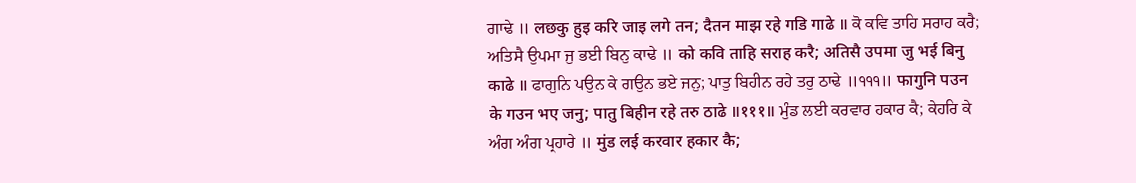ਗਾਢੇ ॥ लछकु हुइ करि जाइ लगे तन; दैतन माझ रहे गडि गाढे ॥ ਕੋ ਕਵਿ ਤਾਹਿ ਸਰਾਹ ਕਰੈ; ਅਤਿਸੈ ਉਪਮਾ ਜੁ ਭਈ ਬਿਨੁ ਕਾਢੇ ॥ को कवि ताहि सराह करै; अतिसै उपमा जु भई बिनु काढे ॥ ਫਾਗੁਨਿ ਪਉਨ ਕੇ ਗਉਨ ਭਏ ਜਨੁ; ਪਾਤੁ ਬਿਹੀਨ ਰਹੇ ਤਰੁ ਠਾਢੇ ॥੧੧੧॥ फागुनि पउन के गउन भए जनु; पातु बिहीन रहे तरु ठाढे ॥१११॥ ਮੁੰਡ ਲਈ ਕਰਵਾਰ ਹਕਾਰ ਕੈ; ਕੇਹਰਿ ਕੇ ਅੰਗ ਅੰਗ ਪ੍ਰਹਾਰੇ ॥ मुंड लई करवार हकार कै;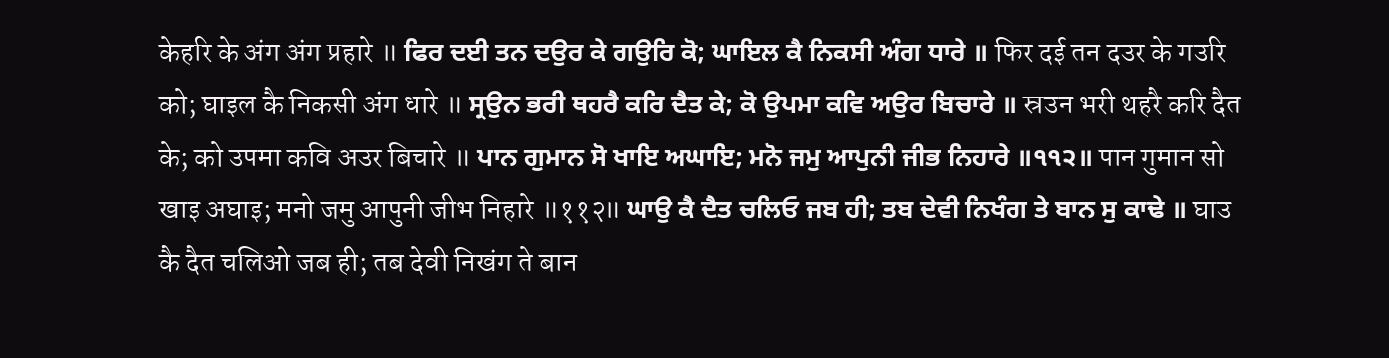केहरि के अंग अंग प्रहारे ॥ ਫਿਰ ਦਈ ਤਨ ਦਉਰ ਕੇ ਗਉਰਿ ਕੋ; ਘਾਇਲ ਕੈ ਨਿਕਸੀ ਅੰਗ ਧਾਰੇ ॥ फिर दई तन दउर के गउरि को; घाइल कै निकसी अंग धारे ॥ ਸ੍ਰਉਨ ਭਰੀ ਥਹਰੈ ਕਰਿ ਦੈਤ ਕੇ; ਕੋ ਉਪਮਾ ਕਵਿ ਅਉਰ ਬਿਚਾਰੇ ॥ स्रउन भरी थहरै करि दैत के; को उपमा कवि अउर बिचारे ॥ ਪਾਨ ਗੁਮਾਨ ਸੋ ਖਾਇ ਅਘਾਇ; ਮਨੋ ਜਮੁ ਆਪੁਨੀ ਜੀਭ ਨਿਹਾਰੇ ॥੧੧੨॥ पान गुमान सो खाइ अघाइ; मनो जमु आपुनी जीभ निहारे ॥११२॥ ਘਾਉ ਕੈ ਦੈਤ ਚਲਿਓ ਜਬ ਹੀ; ਤਬ ਦੇਵੀ ਨਿਖੰਗ ਤੇ ਬਾਨ ਸੁ ਕਾਢੇ ॥ घाउ कै दैत चलिओ जब ही; तब देवी निखंग ते बान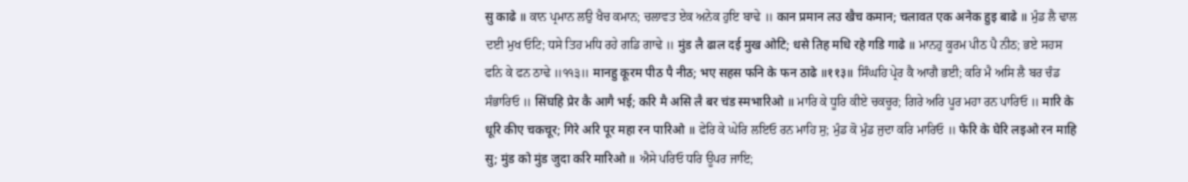सु काढे ॥ ਕਾਨ ਪ੍ਰਮਾਨ ਲਉ ਖੈਚ ਕਮਾਨ; ਚਲਾਵਤ ਏਕ ਅਨੇਕ ਹੁਇ ਬਾਢੇ ॥ कान प्रमान लउ खैच कमान; चलावत एक अनेक हुइ बाढे ॥ ਮੁੰਡ ਲੈ ਢਾਲ ਦਈ ਮੁਖ ਓਟਿ; ਧਸੇ ਤਿਹ ਮਧਿ ਰਹੇ ਗਡਿ ਗਾਢੇ ॥ मुंड लै ढाल दई मुख ओटि; धसे तिह मधि रहे गडि गाढे ॥ ਮਾਨਹੁ ਕੂਰਮ ਪੀਠ ਪੈ ਨੀਠ; ਭਏ ਸਹਸ ਫਨਿ ਕੇ ਫਨ ਠਾਢੇ ॥੧੧੩॥ मानहु कूरम पीठ पै नीठ; भए सहस फनि के फन ठाढे ॥११३॥ ਸਿੰਘਹਿ ਪ੍ਰੇਰ ਕੈ ਆਗੈ ਭਈ; ਕਰਿ ਮੈ ਅਸਿ ਲੈ ਬਰ ਚੰਡ ਸੰਭਾਰਿਓ ॥ सिंघहि प्रेर कै आगै भई; करि मै असि लै बर चंड स्मभारिओ ॥ ਮਾਰਿ ਕੇ ਧੂਰਿ ਕੀਏ ਚਕਚੂਰ; ਗਿਰੇ ਅਰਿ ਪੂਰ ਮਹਾ ਰਨ ਪਾਰਿਓ ॥ मारि के धूरि कीए चकचूर; गिरे अरि पूर महा रन पारिओ ॥ ਫੇਰਿ ਕੇ ਘੇਰਿ ਲਇਓ ਰਨ ਮਾਹਿ ਸੁ; ਮੁੰਡ ਕੋ ਮੁੰਡ ਜੁਦਾ ਕਰਿ ਮਾਰਿਓ ॥ फेरि के घेरि लइओ रन माहि सु; मुंड को मुंड जुदा करि मारिओ ॥ ਐਸੇ ਪਰਿਓ ਧਰਿ ਊਪਰ ਜਾਇ;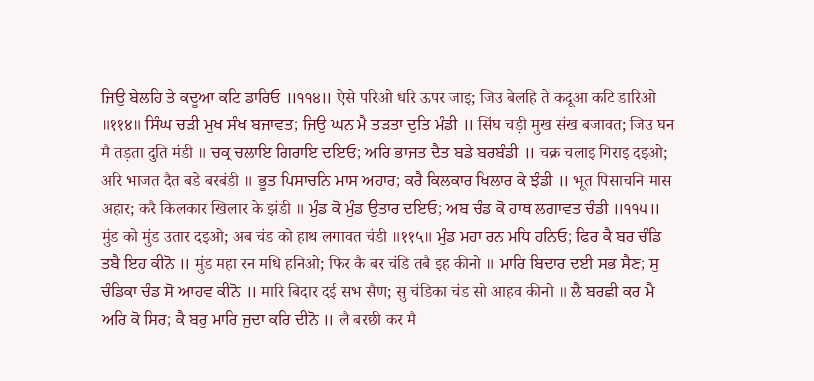ਜਿਉ ਬੇਲਹਿ ਤੇ ਕਦੂਆ ਕਟਿ ਡਾਰਿਓ ॥੧੧੪॥ ऐसे परिओ धरि ऊपर जाइ; जिउ बेलहि ते कदूआ कटि डारिओ ॥११४॥ ਸਿੰਘ ਚੜੀ ਮੁਖ ਸੰਖ ਬਜਾਵਤ; ਜਿਉ ਘਨ ਮੈ ਤੜਤਾ ਦੁਤਿ ਮੰਡੀ ॥ सिंघ चड़ी मुख संख बजावत; जिउ घन मै तड़ता दुति मंडी ॥ ਚਕ੍ਰ ਚਲਾਇ ਗਿਰਾਇ ਦਇਓ; ਅਰਿ ਭਾਜਤ ਦੈਤ ਬਡੇ ਬਰਬੰਡੀ ॥ चक्र चलाइ गिराइ दइओ; अरि भाजत दैत बडे बरबंडी ॥ ਭੂਤ ਪਿਸਾਚਨਿ ਮਾਸ ਅਹਾਰ; ਕਰੈ ਕਿਲਕਾਰ ਖਿਲਾਰ ਕੇ ਝੰਡੀ ॥ भूत पिसाचनि मास अहार; करै किलकार खिलार के झंडी ॥ ਮੁੰਡ ਕੋ ਮੁੰਡ ਉਤਾਰ ਦਇਓ; ਅਬ ਚੰਡ ਕੋ ਹਾਥ ਲਗਾਵਤ ਚੰਡੀ ॥੧੧੫॥ मुंड को मुंड उतार दइओ; अब चंड को हाथ लगावत चंडी ॥११५॥ ਮੁੰਡ ਮਹਾ ਰਨ ਮਧਿ ਹਨਿਓ; ਫਿਰ ਕੈ ਬਰ ਚੰਡਿ ਤਬੈ ਇਹ ਕੀਨੋ ॥ मुंड महा रन मधि हनिओ; फिर कै बर चंडि तबै इह कीनो ॥ ਮਾਰਿ ਬਿਦਾਰ ਦਈ ਸਭ ਸੈਣ; ਸੁ ਚੰਡਿਕਾ ਚੰਡ ਸੋ ਆਹਵ ਕੀਨੋ ॥ मारि बिदार दई सभ सैण; सु चंडिका चंड सो आहव कीनो ॥ ਲੈ ਬਰਛੀ ਕਰ ਮੈ ਅਰਿ ਕੋ ਸਿਰ; ਕੈ ਬਰੁ ਮਾਰਿ ਜੁਦਾ ਕਰਿ ਦੀਨੋ ॥ लै बरछी कर मै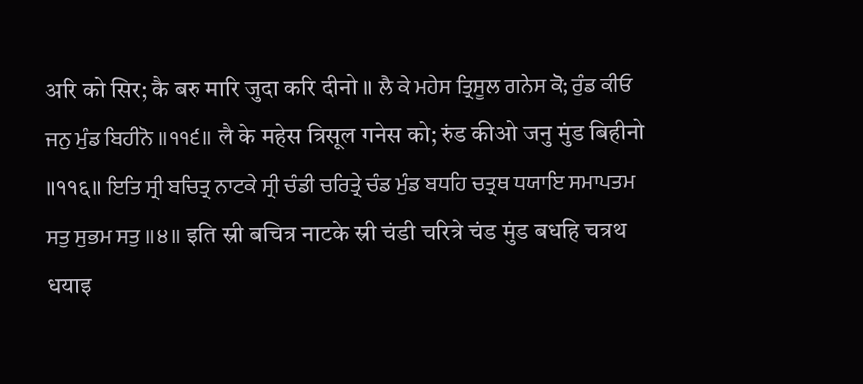अरि को सिर; कै बरु मारि जुदा करि दीनो ॥ ਲੈ ਕੇ ਮਹੇਸ ਤ੍ਰਿਸੂਲ ਗਨੇਸ ਕੋ; ਰੁੰਡ ਕੀਓ ਜਨੁ ਮੁੰਡ ਬਿਹੀਨੋ ॥੧੧੬॥ लै के महेस त्रिसूल गनेस को; रुंड कीओ जनु मुंड बिहीनो ॥११६॥ ਇਤਿ ਸ੍ਰੀ ਬਚਿਤ੍ਰ ਨਾਟਕੇ ਸ੍ਰੀ ਚੰਡੀ ਚਰਿਤ੍ਰੇ ਚੰਡ ਮੁੰਡ ਬਧਹਿ ਚਤ੍ਰਥ ਧਯਾਇ ਸਮਾਪਤਮ ਸਤੁ ਸੁਭਮ ਸਤੁ ॥੪॥ इति स्री बचित्र नाटके स्री चंडी चरित्रे चंड मुंड बधहि चत्रथ धयाइ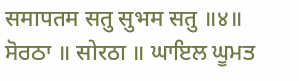समापतम सतु सुभम सतु ॥४॥ ਸੋਰਠਾ ॥ सोरठा ॥ ਘਾਇਲ ਘੂਮਤ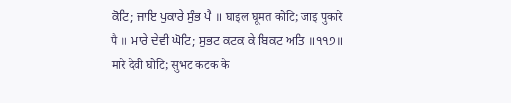ਕੋਟਿ; ਜਾਇ ਪੁਕਾਰੇ ਸੁੰਭ ਪੈ ॥ घाइल घूमत कोटि; जाइ पुकारे पै ॥ ਮਾਰੇ ਦੇਵੀ ਘੋਟਿ; ਸੁਭਟ ਕਟਕ ਕੇ ਬਿਕਟ ਅਤਿ ॥੧੧੭॥ मारे देवी घोटि; सुभट कटक के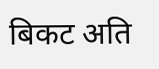बिकट अति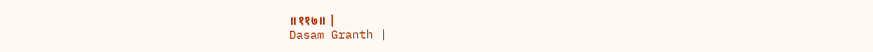॥११७॥ |
Dasam Granth |